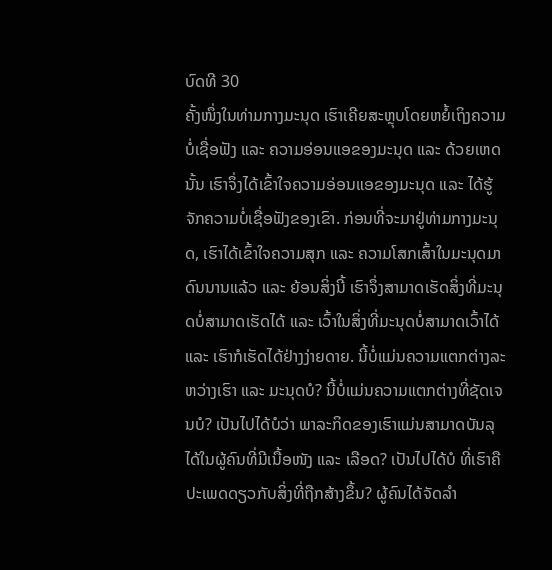ບົດທີ 30
ຄັ້ງໜຶ່ງໃນທ່າມກາງມະນຸດ ເຮົາເຄີຍສະຫຼຸບໂດຍຫຍໍ້ເຖິງຄວາມບໍ່ເຊື່ອຟັງ ແລະ ຄວາມອ່ອນແອຂອງມະນຸດ ແລະ ດ້ວຍເຫດນັ້ນ ເຮົາຈຶ່ງໄດ້ເຂົ້າໃຈຄວາມອ່ອນແອຂອງມະນຸດ ແລະ ໄດ້ຮູ້ຈັກຄວາມບໍ່ເຊື່ອຟັງຂອງເຂົາ. ກ່ອນທີ່ຈະມາຢູ່ທ່າມກາງມະນຸດ, ເຮົາໄດ້ເຂົ້າໃຈຄວາມສຸກ ແລະ ຄວາມໂສກເສົ້າໃນມະນຸດມາດົນນານແລ້ວ ແລະ ຍ້ອນສິ່ງນີ້ ເຮົາຈຶ່ງສາມາດເຮັດສິ່ງທີ່ມະນຸດບໍ່ສາມາດເຮັດໄດ້ ແລະ ເວົ້າໃນສິ່ງທີ່ມະນຸດບໍ່ສາມາດເວົ້າໄດ້ ແລະ ເຮົາກໍເຮັດໄດ້ຢ່າງງ່າຍດາຍ. ນີ້ບໍ່ແມ່ນຄວາມແຕກຕ່າງລະຫວ່າງເຮົາ ແລະ ມະນຸດບໍ? ນີ້ບໍ່ແມ່ນຄວາມແຕກຕ່າງທີ່ຊັດເຈນບໍ? ເປັນໄປໄດ້ບໍວ່າ ພາລະກິດຂອງເຮົາແມ່ນສາມາດບັນລຸໄດ້ໃນຜູ້ຄົນທີ່ມີເນື້ອໜັງ ແລະ ເລືອດ? ເປັນໄປໄດ້ບໍ ທີ່ເຮົາຄືປະເພດດຽວກັບສິ່ງທີ່ຖືກສ້າງຂຶ້ນ? ຜູ້ຄົນໄດ້ຈັດລໍາ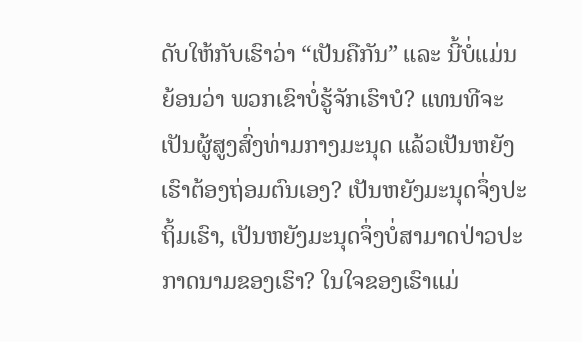ດັບໃຫ້ກັບເຮົາວ່າ “ເປັນຄືກັນ” ແລະ ນີ້ບໍ່ແມ່ນຍ້ອນວ່າ ພວກເຂົາບໍ່ຮູ້ຈັກເຮົາບໍ? ແທນທີຈະເປັນຜູ້ສູງສົ່ງທ່າມກາງມະນຸດ ແລ້ວເປັນຫຍັງເຮົາຕ້ອງຖ່ອມຕົນເອງ? ເປັນຫຍັງມະນຸດຈຶ່ງປະຖິ້ມເຮົາ, ເປັນຫຍັງມະນຸດຈຶ່ງບໍ່ສາມາດປ່າວປະກາດນາມຂອງເຮົາ? ໃນໃຈຂອງເຮົາແມ່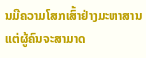ນມີຄວາມໂສກເສົ້າຢ່າງມະຫາສານ ແຕ່ຜູ້ຄົນຈະສາມາດ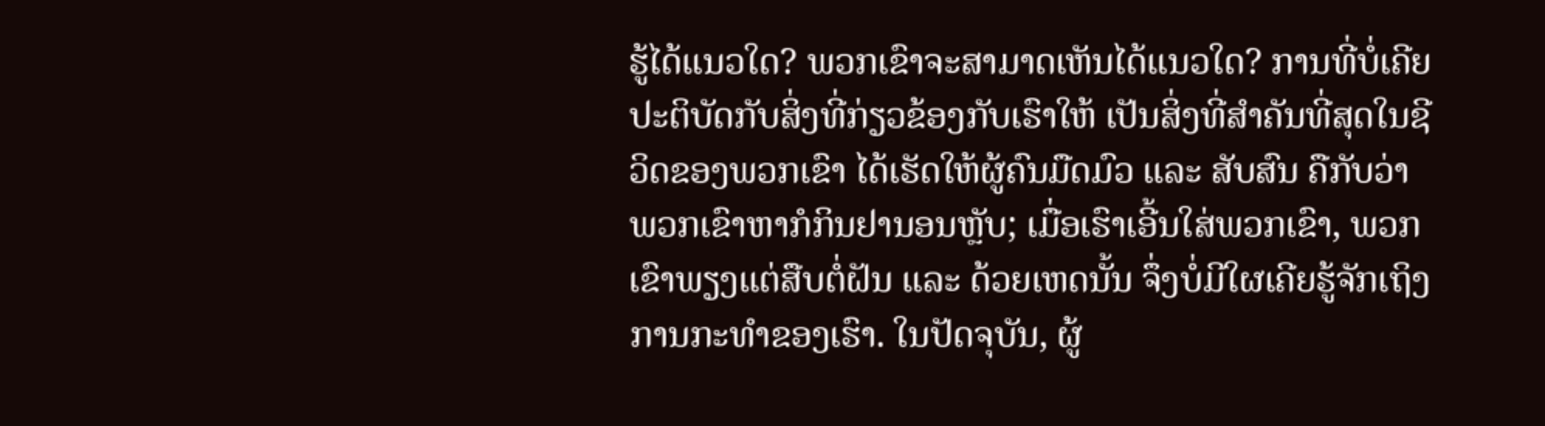ຮູ້ໄດ້ແນວໃດ? ພວກເຂົາຈະສາມາດເຫັນໄດ້ແນວໃດ? ການທີ່ບໍ່ເຄີຍປະຕິບັດກັບສິ່ງທີ່ກ່ຽວຂ້ອງກັບເຮົາໃຫ້ ເປັນສິ່ງທີ່ສໍາຄັນທີ່ສຸດໃນຊີວິດຂອງພວກເຂົາ ໄດ້ເຮັດໃຫ້ຜູ້ຄົນມືດມົວ ແລະ ສັບສົນ ຄືກັບວ່າ ພວກເຂົາຫາກໍກິນຢານອນຫຼັບ; ເມື່ອເຮົາເອີ້ນໃສ່ພວກເຂົາ, ພວກເຂົາພຽງແຕ່ສືບຕໍ່ຝັນ ແລະ ດ້ວຍເຫດນັ້ນ ຈຶ່ງບໍ່ມີໃຜເຄີຍຮູ້ຈັກເຖິງການກະທໍາຂອງເຮົາ. ໃນປັດຈຸບັນ, ຜູ້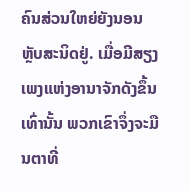ຄົນສ່ວນໃຫຍ່ຍັງນອນຫຼັບສະນິດຢູ່. ເມື່ອມີສຽງເພງແຫ່ງອານາຈັກດັງຂຶ້ນເທົ່ານັ້ນ ພວກເຂົາຈຶ່ງຈະມືນຕາທີ່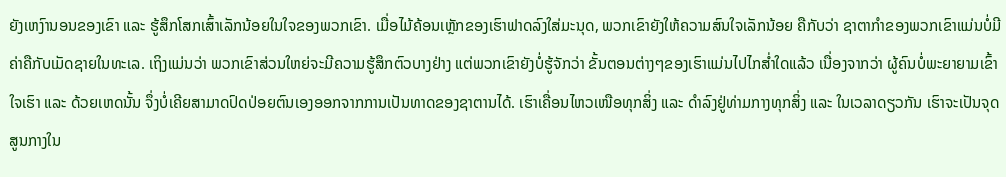ຍັງເຫງົານອນຂອງເຂົາ ແລະ ຮູ້ສຶກໂສກເສົ້າເລັກນ້ອຍໃນໃຈຂອງພວກເຂົາ. ເມື່ອໄມ້ຄ້ອນເຫຼັກຂອງເຮົາຟາດລົງໃສ່ມະນຸດ, ພວກເຂົາຍັງໃຫ້ຄວາມສົນໃຈເລັກນ້ອຍ ຄືກັບວ່າ ຊາຕາກໍາຂອງພວກເຂົາແມ່ນບໍ່ມີຄ່າຄືກັບເມັດຊາຍໃນທະເລ. ເຖິງແມ່ນວ່າ ພວກເຂົາສ່ວນໃຫຍ່ຈະມີຄວາມຮູ້ສຶກຕົວບາງຢ່າງ ແຕ່ພວກເຂົາຍັງບໍ່ຮູ້ຈັກວ່າ ຂັ້ນຕອນຕ່າງໆຂອງເຮົາແມ່ນໄປໄກສໍ່າໃດແລ້ວ ເນື່ອງຈາກວ່າ ຜູ້ຄົນບໍ່ພະຍາຍາມເຂົ້າໃຈເຮົາ ແລະ ດ້ວຍເຫດນັ້ນ ຈຶ່ງບໍ່ເຄີຍສາມາດປົດປ່ອຍຕົນເອງອອກຈາກການເປັນທາດຂອງຊາຕານໄດ້. ເຮົາເຄື່ອນໄຫວເໜືອທຸກສິ່ງ ແລະ ດໍາລົງຢູ່ທ່າມກາງທຸກສິ່ງ ແລະ ໃນເວລາດຽວກັນ ເຮົາຈະເປັນຈຸດສູນກາງໃນ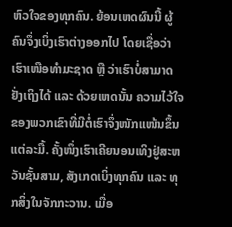ຫົວໃຈຂອງທຸກຄົນ. ຍ້ອນເຫດຜົນນີ້ ຜູ້ຄົນຈຶ່ງເບິ່ງເຮົາຕ່າງອອກໄປ ໂດຍເຊື່ອວ່າ ເຮົາເໜືອທໍາມະຊາດ ຫຼື ວ່າເຮົາບໍ່ສາມາດຢັ່ງເຖິງໄດ້ ແລະ ດ້ວຍເຫດນັ້ນ ຄວາມໄວ້ໃຈຂອງພວກເຂົາທີ່ມີຕໍ່ເຮົາຈຶ່ງໜັກແໜ້ນຂຶ້ນແຕ່ລະມື້. ຄັ້ງໜຶ່ງເຮົາເຄີຍນອນເທິງຢູ່ສະຫວັນຊັ້ນສາມ, ສັງເກດເບິ່ງທຸກຄົນ ແລະ ທຸກສິ່ງໃນຈັກກະວານ. ເມື່ອ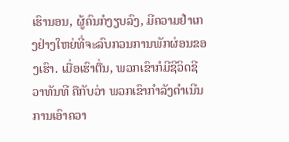ເຮົານອນ, ຜູ້ຄົນກໍງຽບລົງ, ມີຄວາມຢໍາເກງຢ່າງໃຫຍ່ທີ່ຈະລົບກວນການພັກຜ່ອນຂອງເຮົາ. ເມື່ອເຮົາຕື່ນ, ພວກເຂົາກໍມີຊີວິດຊີວາທັນທີ ຄືກັບວ່າ ພວກເຂົາກໍາລັງດໍາເນີນການເອົາຄວາ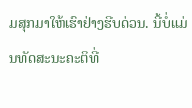ມສຸກມາໃຫ້ເຮົາຢ່າງຮີບດ່ວນ. ນີ້ບໍ່ແມ່ນທັດສະນະຄະຕິທີ່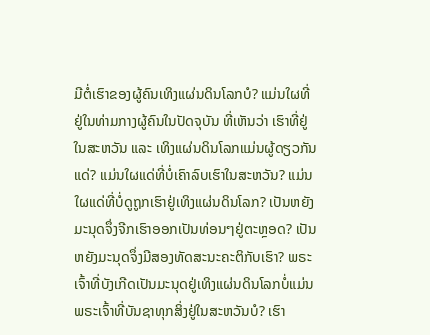ມີຕໍ່ເຮົາຂອງຜູ້ຄົນເທິງແຜ່ນດິນໂລກບໍ? ແມ່ນໃຜທີ່ຢູ່ໃນທ່າມກາງຜູ້ຄົນໃນປັດຈຸບັນ ທີ່ເຫັນວ່າ ເຮົາທີ່ຢູ່ໃນສະຫວັນ ແລະ ເທິງແຜ່ນດິນໂລກແມ່ນຜູ້ດຽວກັນແດ່? ແມ່ນໃຜແດ່ທີ່ບໍ່ເຄົາລົບເຮົາໃນສະຫວັນ? ແມ່ນໃຜແດ່ທີ່ບໍ່ດູຖູກເຮົາຢູ່ເທິງແຜ່ນດິນໂລກ? ເປັນຫຍັງມະນຸດຈຶ່ງຈີກເຮົາອອກເປັນທ່ອນໆຢູ່ຕະຫຼອດ? ເປັນຫຍັງມະນຸດຈຶ່ງມີສອງທັດສະນະຄະຕິກັບເຮົາ? ພຣະເຈົ້າທີ່ບັງເກີດເປັນມະນຸດຢູ່ເທິງແຜ່ນດິນໂລກບໍ່ແມ່ນພຣະເຈົ້າທີ່ບັນຊາທຸກສິ່ງຢູ່ໃນສະຫວັນບໍ? ເຮົາ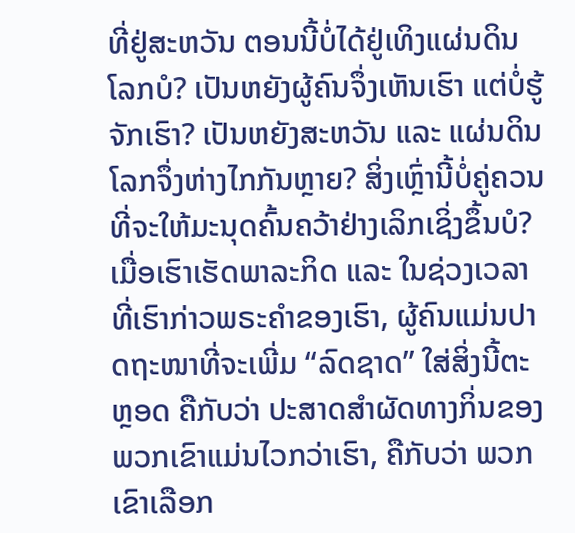ທີ່ຢູ່ສະຫວັນ ຕອນນີ້ບໍ່ໄດ້ຢູ່ເທິງແຜ່ນດິນໂລກບໍ? ເປັນຫຍັງຜູ້ຄົນຈຶ່ງເຫັນເຮົາ ແຕ່ບໍ່ຮູ້ຈັກເຮົາ? ເປັນຫຍັງສະຫວັນ ແລະ ແຜ່ນດິນໂລກຈຶ່ງຫ່າງໄກກັນຫຼາຍ? ສິ່ງເຫຼົ່ານີ້ບໍ່ຄູ່ຄວນທີ່ຈະໃຫ້ມະນຸດຄົ້ນຄວ້າຢ່າງເລິກເຊິ່ງຂຶ້ນບໍ?
ເມື່ອເຮົາເຮັດພາລະກິດ ແລະ ໃນຊ່ວງເວລາທີ່ເຮົາກ່າວພຣະຄໍາຂອງເຮົາ, ຜູ້ຄົນແມ່ນປາດຖະໜາທີ່ຈະເພີ່ມ “ລົດຊາດ” ໃສ່ສິ່ງນີ້ຕະຫຼອດ ຄືກັບວ່າ ປະສາດສໍາຜັດທາງກິ່ນຂອງພວກເຂົາແມ່ນໄວກວ່າເຮົາ, ຄືກັບວ່າ ພວກເຂົາເລືອກ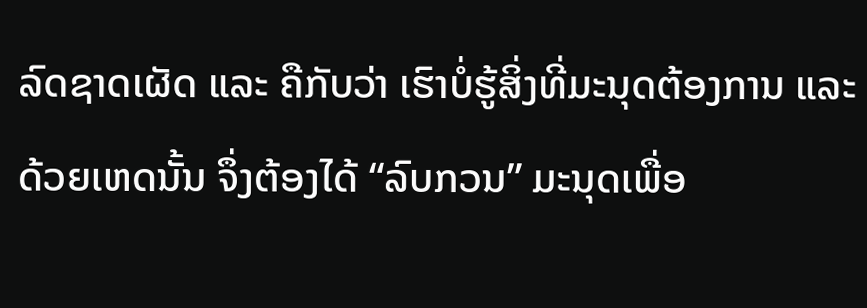ລົດຊາດເຜັດ ແລະ ຄືກັບວ່າ ເຮົາບໍ່ຮູ້ສິ່ງທີ່ມະນຸດຕ້ອງການ ແລະ ດ້ວຍເຫດນັ້ນ ຈຶ່ງຕ້ອງໄດ້ “ລົບກວນ” ມະນຸດເພື່ອ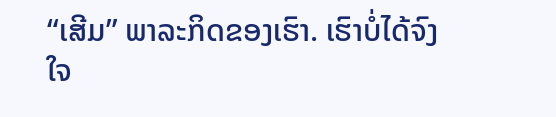“ເສີມ” ພາລະກິດຂອງເຮົາ. ເຮົາບໍ່ໄດ້ຈົງໃຈ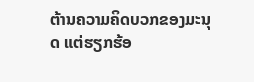ຕ້ານຄວາມຄິດບວກຂອງມະນຸດ ແຕ່ຮຽກຮ້ອ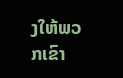ງໃຫ້ພວກເຂົາ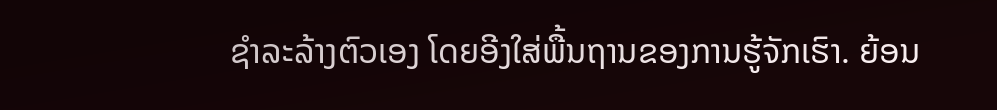ຊໍາລະລ້າງຕົວເອງ ໂດຍອີງໃສ່ພື້ນຖານຂອງການຮູ້ຈັກເຮົາ. ຍ້ອນ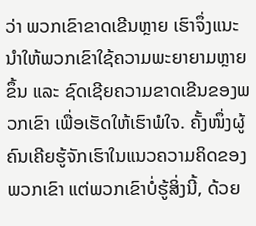ວ່າ ພວກເຂົາຂາດເຂີນຫຼາຍ ເຮົາຈຶ່ງແນະນໍາໃຫ້ພວກເຂົາໃຊ້ຄວາມພະຍາຍາມຫຼາຍຂຶ້ນ ແລະ ຊົດເຊີຍຄວາມຂາດເຂີນຂອງພວກເຂົາ ເພື່ອເຮັດໃຫ້ເຮົາພໍໃຈ. ຄັ້ງໜຶ່ງຜູ້ຄົນເຄີຍຮູ້ຈັກເຮົາໃນແນວຄວາມຄິດຂອງພວກເຂົາ ແຕ່ພວກເຂົາບໍ່ຮູ້ສິ່ງນີ້, ດ້ວຍ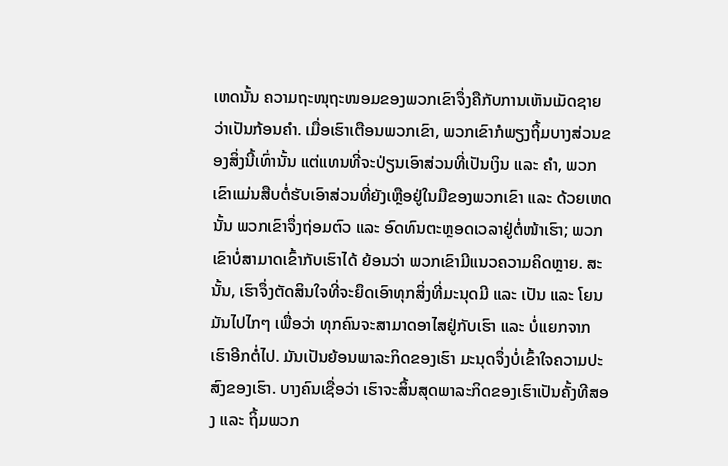ເຫດນັ້ນ ຄວາມຖະໜຸຖະໜອມຂອງພວກເຂົາຈຶ່ງຄືກັບການເຫັນເມັດຊາຍວ່າເປັນກ້ອນຄໍາ. ເມື່ອເຮົາເຕືອນພວກເຂົາ, ພວກເຂົາກໍພຽງຖິ້ມບາງສ່ວນຂອງສິ່ງນີ້ເທົ່ານັ້ນ ແຕ່ແທນທີ່ຈະປ່ຽນເອົາສ່ວນທີ່ເປັນເງິນ ແລະ ຄໍາ, ພວກເຂົາແມ່ນສືບຕໍ່ຮັບເອົາສ່ວນທີ່ຍັງເຫຼືອຢູ່ໃນມືຂອງພວກເຂົາ ແລະ ດ້ວຍເຫດນັ້ນ ພວກເຂົາຈຶ່ງຖ່ອມຕົວ ແລະ ອົດທົນຕະຫຼອດເວລາຢູ່ຕໍ່ໜ້າເຮົາ; ພວກເຂົາບໍ່ສາມາດເຂົ້າກັບເຮົາໄດ້ ຍ້ອນວ່າ ພວກເຂົາມີແນວຄວາມຄິດຫຼາຍ. ສະນັ້ນ, ເຮົາຈຶ່ງຕັດສິນໃຈທີ່ຈະຍຶດເອົາທຸກສິ່ງທີ່ມະນຸດມີ ແລະ ເປັນ ແລະ ໂຍນມັນໄປໄກໆ ເພື່ອວ່າ ທຸກຄົນຈະສາມາດອາໄສຢູ່ກັບເຮົາ ແລະ ບໍ່ແຍກຈາກເຮົາອີກຕໍ່ໄປ. ມັນເປັນຍ້ອນພາລະກິດຂອງເຮົາ ມະນຸດຈຶ່ງບໍ່ເຂົ້າໃຈຄວາມປະສົງຂອງເຮົາ. ບາງຄົນເຊື່ອວ່າ ເຮົາຈະສິ້ນສຸດພາລະກິດຂອງເຮົາເປັນຄັ້ງທີສອງ ແລະ ຖິ້ມພວກ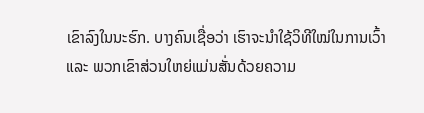ເຂົາລົງໃນນະຮົກ. ບາງຄົນເຊື່ອວ່າ ເຮົາຈະນໍາໃຊ້ວິທີໃໝ່ໃນການເວົ້າ ແລະ ພວກເຂົາສ່ວນໃຫຍ່ແມ່ນສັ່ນດ້ວຍຄວາມ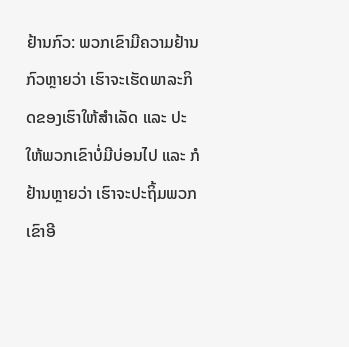ຢ້ານກົວ: ພວກເຂົາມີຄວາມຢ້ານກົວຫຼາຍວ່າ ເຮົາຈະເຮັດພາລະກິດຂອງເຮົາໃຫ້ສໍາເລັດ ແລະ ປະໃຫ້ພວກເຂົາບໍ່ມີບ່ອນໄປ ແລະ ກໍຢ້ານຫຼາຍວ່າ ເຮົາຈະປະຖິ້ມພວກເຂົາອີ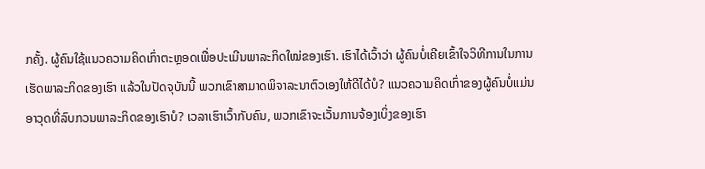ກຄັ້ງ. ຜູ້ຄົນໃຊ້ແນວຄວາມຄິດເກົ່າຕະຫຼອດເພື່ອປະເມີນພາລະກິດໃໝ່ຂອງເຮົາ. ເຮົາໄດ້ເວົ້າວ່າ ຜູ້ຄົນບໍ່ເຄີຍເຂົ້າໃຈວິທີການໃນການເຮັດພາລະກິດຂອງເຮົາ ແລ້ວໃນປັດຈຸບັນນີ້ ພວກເຂົາສາມາດພິຈາລະນາຕົວເອງໃຫ້ດີໄດ້ບໍ? ແນວຄວາມຄິດເກົ່າຂອງຜູ້ຄົນບໍ່ແມ່ນອາວຸດທີ່ລົບກວນພາລະກິດຂອງເຮົາບໍ? ເວລາເຮົາເວົ້າກັບຄົນ, ພວກເຂົາຈະເວັ້ນການຈ້ອງເບິ່ງຂອງເຮົາ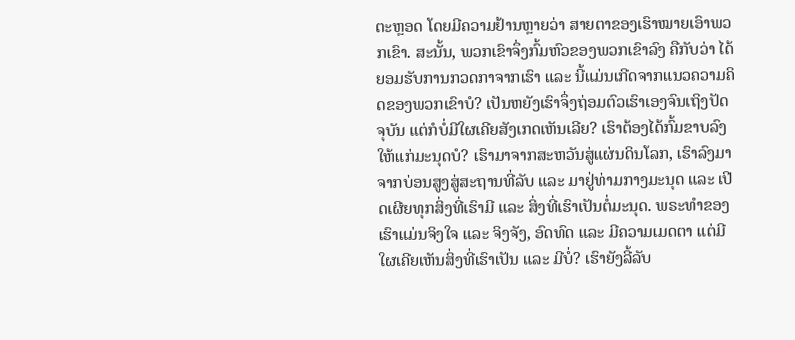ຕະຫຼອດ ໂດຍມີຄວາມຢ້ານຫຼາຍວ່າ ສາຍຕາຂອງເຮົາໝາຍເອົາພວກເຂົາ. ສະນັ້ນ, ພວກເຂົາຈຶ່ງກົ້ມຫົວຂອງພວກເຂົາລົງ ຄືກັບວ່າ ໄດ້ຍອມຮັບການກວດກາຈາກເຮົາ ແລະ ນີ້ແມ່ນເກີດຈາກແນວຄວາມຄິດຂອງພວກເຂົາບໍ? ເປັນຫຍັງເຮົາຈຶ່ງຖ່ອມຕົວເຮົາເອງຈົນເຖິງປັດຈຸບັນ ແຕ່ກໍບໍ່ມີໃຜເຄີຍສັງເກດເຫັນເລີຍ? ເຮົາຕ້ອງໄດ້ກົ້ມຂາບລົງໃຫ້ແກ່ມະນຸດບໍ? ເຮົາມາຈາກສະຫວັນສູ່ແຜ່ນດິນໂລກ, ເຮົາລົງມາຈາກບ່ອນສູງສູ່ສະຖານທີ່ລັບ ແລະ ມາຢູ່ທ່າມກາງມະນຸດ ແລະ ເປີດເຜີຍທຸກສິ່ງທີ່ເຮົາມີ ແລະ ສິ່ງທີ່ເຮົາເປັນຕໍ່ມະນຸດ. ພຣະທໍາຂອງເຮົາແມ່ນຈິງໃຈ ແລະ ຈິງຈັງ, ອົດທົດ ແລະ ມີຄວາມເມດຕາ ແຕ່ມີໃຜເຄີຍເຫັນສິ່ງທີ່ເຮົາເປັນ ແລະ ມີບໍ່? ເຮົາຍັງລີ້ລັບ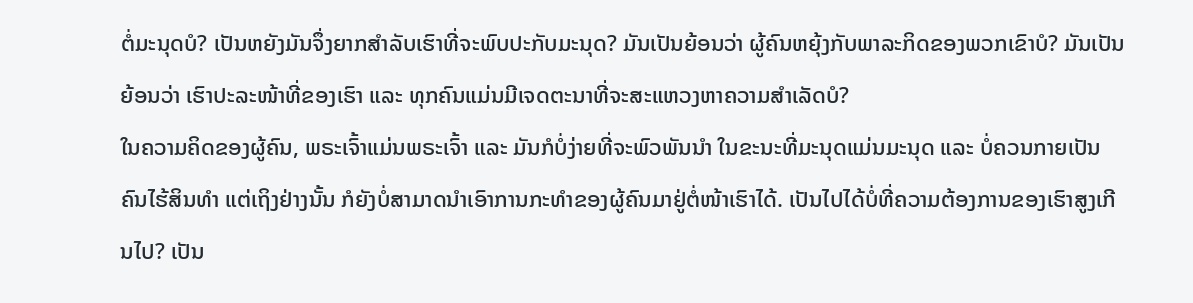ຕໍ່ມະນຸດບໍ? ເປັນຫຍັງມັນຈຶ່ງຍາກສໍາລັບເຮົາທີ່ຈະພົບປະກັບມະນຸດ? ມັນເປັນຍ້ອນວ່າ ຜູ້ຄົນຫຍຸ້ງກັບພາລະກິດຂອງພວກເຂົາບໍ? ມັນເປັນຍ້ອນວ່າ ເຮົາປະລະໜ້າທີ່ຂອງເຮົາ ແລະ ທຸກຄົນແມ່ນມີເຈດຕະນາທີ່ຈະສະແຫວງຫາຄວາມສໍາເລັດບໍ?
ໃນຄວາມຄິດຂອງຜູ້ຄົນ, ພຣະເຈົ້າແມ່ນພຣະເຈົ້າ ແລະ ມັນກໍບໍ່ງ່າຍທີ່ຈະພົວພັນນໍາ ໃນຂະນະທີ່ມະນຸດແມ່ນມະນຸດ ແລະ ບໍ່ຄວນກາຍເປັນຄົນໄຮ້ສິນທໍາ ແຕ່ເຖິງຢ່າງນັ້ນ ກໍຍັງບໍ່ສາມາດນໍາເອົາການກະທໍາຂອງຜູ້ຄົນມາຢູ່ຕໍ່ໜ້າເຮົາໄດ້. ເປັນໄປໄດ້ບໍ່ທີ່ຄວາມຕ້ອງການຂອງເຮົາສູງເກີນໄປ? ເປັນ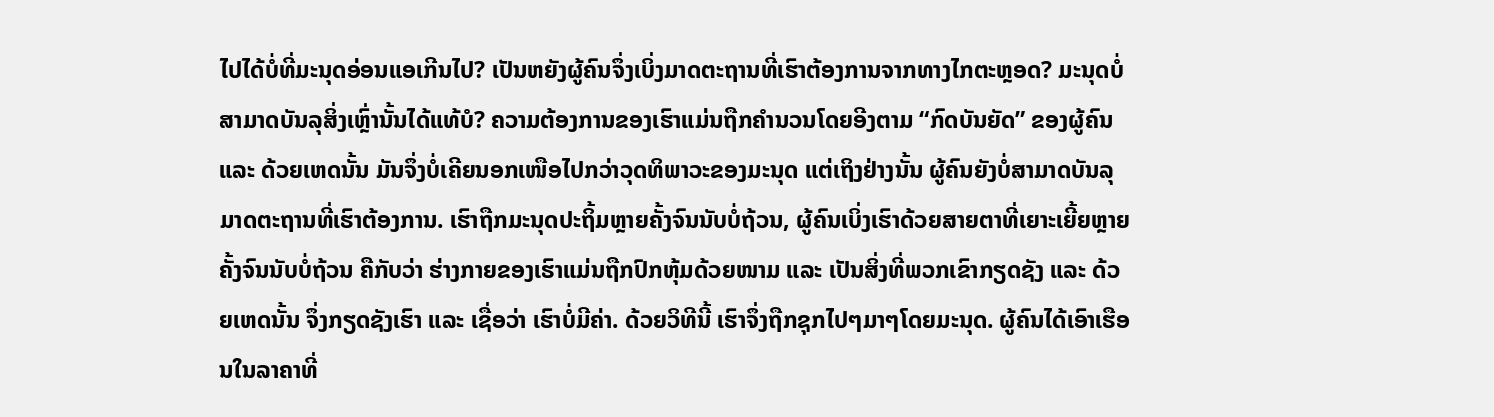ໄປໄດ້ບໍ່ທີ່ມະນຸດອ່ອນແອເກີນໄປ? ເປັນຫຍັງຜູ້ຄົນຈຶ່ງເບິ່ງມາດຕະຖານທີ່ເຮົາຕ້ອງການຈາກທາງໄກຕະຫຼອດ? ມະນຸດບໍ່ສາມາດບັນລຸສິ່ງເຫຼົ່ານັ້ນໄດ້ແທ້ບໍ? ຄວາມຕ້ອງການຂອງເຮົາແມ່ນຖືກຄໍານວນໂດຍອີງຕາມ “ກົດບັນຍັດ” ຂອງຜູ້ຄົນ ແລະ ດ້ວຍເຫດນັ້ນ ມັນຈຶ່ງບໍ່ເຄີຍນອກເໜືອໄປກວ່າວຸດທິພາວະຂອງມະນຸດ ແຕ່ເຖິງຢ່າງນັ້ນ ຜູ້ຄົນຍັງບໍ່ສາມາດບັນລຸມາດຕະຖານທີ່ເຮົາຕ້ອງການ. ເຮົາຖືກມະນຸດປະຖິ້ມຫຼາຍຄັ້ງຈົນນັບບໍ່ຖ້ວນ, ຜູ້ຄົນເບິ່ງເຮົາດ້ວຍສາຍຕາທີ່ເຍາະເຍີ້ຍຫຼາຍຄັ້ງຈົນນັບບໍ່ຖ້ວນ ຄືກັບວ່າ ຮ່າງກາຍຂອງເຮົາແມ່ນຖືກປົກຫຸ້ມດ້ວຍໜາມ ແລະ ເປັນສິ່ງທີ່ພວກເຂົາກຽດຊັງ ແລະ ດ້ວຍເຫດນັ້ນ ຈຶ່ງກຽດຊັງເຮົາ ແລະ ເຊື່ອວ່າ ເຮົາບໍ່ມີຄ່າ. ດ້ວຍວິທີນີ້ ເຮົາຈຶ່ງຖືກຊຸກໄປໆມາໆໂດຍມະນຸດ. ຜູ້ຄົນໄດ້ເອົາເຮືອນໃນລາຄາທີ່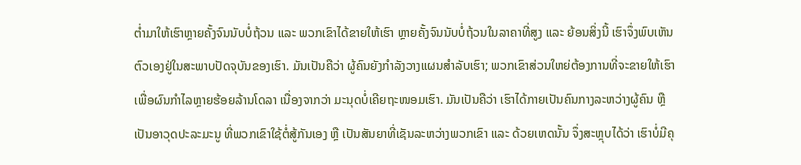ຕໍ່າມາໃຫ້ເຮົາຫຼາຍຄັ້ງຈົນນັບບໍ່ຖ້ວນ ແລະ ພວກເຂົາໄດ້ຂາຍໃຫ້ເຮົາ ຫຼາຍຄັ້ງຈົນນັບບໍ່ຖ້ວນໃນລາຄາທີ່ສູງ ແລະ ຍ້ອນສິ່ງນີ້ ເຮົາຈຶ່ງພົບເຫັນຕົວເອງຢູ່ໃນສະພາບປັດຈຸບັນຂອງເຮົາ. ມັນເປັນຄືວ່າ ຜູ້ຄົນຍັງກໍາລັງວາງແຜນສໍາລັບເຮົາ; ພວກເຂົາສ່ວນໃຫຍ່ຕ້ອງການທີ່ຈະຂາຍໃຫ້ເຮົາເພື່ອຜົນກໍາໄລຫຼາຍຮ້ອຍລ້ານໂດລາ ເນື່ອງຈາກວ່າ ມະນຸດບໍ່ເຄີຍຖະໜອມເຮົາ. ມັນເປັນຄືວ່າ ເຮົາໄດ້ກາຍເປັນຄົນກາງລະຫວ່າງຜູ້ຄົນ ຫຼື ເປັນອາວຸດປະລະມະນູ ທີ່ພວກເຂົາໃຊ້ຕໍ່ສູ້ກັນເອງ ຫຼື ເປັນສັນຍາທີ່ເຊັນລະຫວ່າງພວກເຂົາ ແລະ ດ້ວຍເຫດນັ້ນ ຈຶ່ງສະຫຼຸບໄດ້ວ່າ ເຮົາບໍ່ມີຄຸ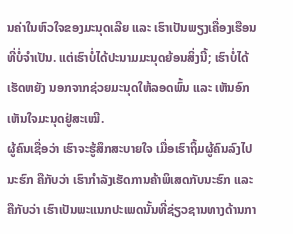ນຄ່າໃນຫົວໃຈຂອງມະນຸດເລີຍ ແລະ ເຮົາເປັນພຽງເຄື່ອງເຮືອນທີ່ບໍ່ຈໍາເປັນ. ແຕ່ເຮົາບໍ່ໄດ້ປະນາມມະນຸດຍ້ອນສິ່ງນີ້; ເຮົາບໍ່ໄດ້ເຮັດຫຍັງ ນອກຈາກຊ່ວຍມະນຸດໃຫ້ລອດພົ້ນ ແລະ ເຫັນອົກເຫັນໃຈມະນຸດຢູ່ສະເໝີ.
ຜູ້ຄົນເຊື່ອວ່າ ເຮົາຈະຮູ້ສຶກສະບາຍໃຈ ເມື່ອເຮົາຖິ້ມຜູ້ຄົນລົງໄປນະຮົກ ຄືກັບວ່າ ເຮົາກໍາລັງເຮັດການຄ້າພິເສດກັບນະຮົກ ແລະ ຄືກັບວ່າ ເຮົາເປັນພະແນກປະເພດນັ້ນທີ່ຊ່ຽວຊານທາງດ້ານກາ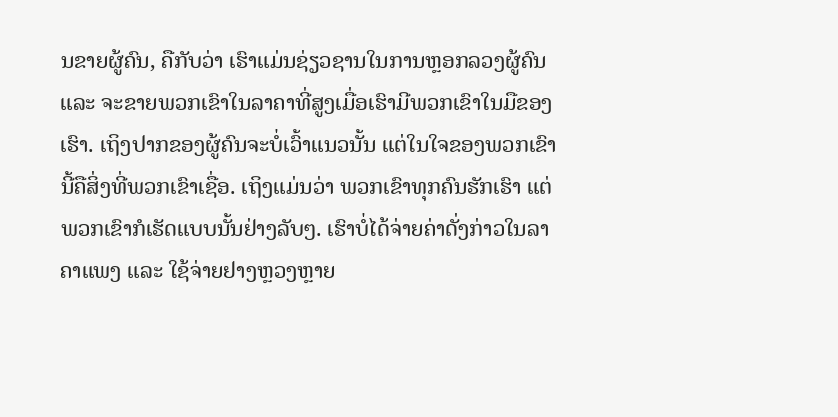ນຂາຍຜູ້ຄົນ, ຄືກັບວ່າ ເຮົາແມ່ນຊ່ຽວຊານໃນການຫຼອກລວງຜູ້ຄົນ ແລະ ຈະຂາຍພວກເຂົາໃນລາຄາທີ່ສູງເມື່ອເຮົາມີພວກເຂົາໃນມືຂອງເຮົາ. ເຖິງປາກຂອງຜູ້ຄົນຈະບໍ່ເວົ້າແນວນັ້ນ ແຕ່ໃນໃຈຂອງພວກເຂົາ ນີ້ຄືສິ່ງທີ່ພວກເຂົາເຊື່ອ. ເຖິງແມ່ນວ່າ ພວກເຂົາທຸກຄົນຮັກເຮົາ ແຕ່ພວກເຂົາກໍເຮັດແບບນັ້ນຢ່າງລັບໆ. ເຮົາບໍ່ໄດ້ຈ່າຍຄ່າດັ່ງກ່າວໃນລາຄາແພງ ແລະ ໃຊ້ຈ່າຍຢາງຫຼວງຫຼາຍ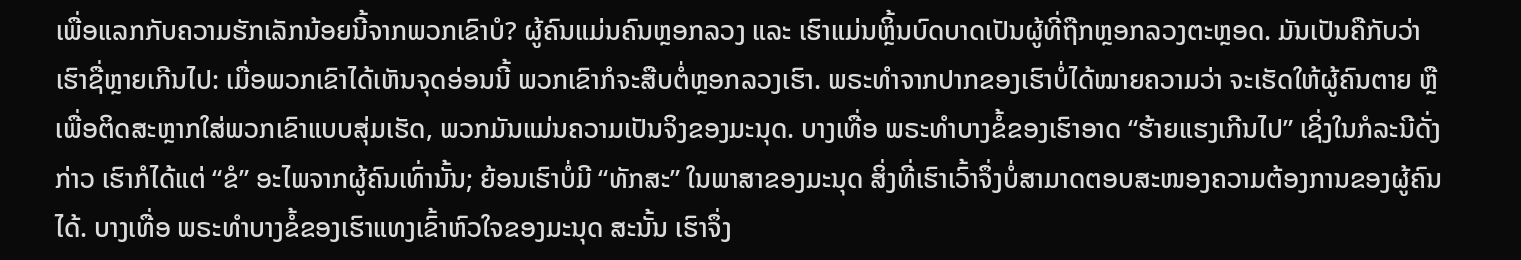ເພື່ອແລກກັບຄວາມຮັກເລັກນ້ອຍນີ້ຈາກພວກເຂົາບໍ? ຜູ້ຄົນແມ່ນຄົນຫຼອກລວງ ແລະ ເຮົາແມ່ນຫຼິ້ນບົດບາດເປັນຜູ້ທີ່ຖືກຫຼອກລວງຕະຫຼອດ. ມັນເປັນຄືກັບວ່າ ເຮົາຊື່ຫຼາຍເກີນໄປ: ເມື່ອພວກເຂົາໄດ້ເຫັນຈຸດອ່ອນນີ້ ພວກເຂົາກໍຈະສືບຕໍ່ຫຼອກລວງເຮົາ. ພຣະທໍາຈາກປາກຂອງເຮົາບໍ່ໄດ້ໝາຍຄວາມວ່າ ຈະເຮັດໃຫ້ຜູ້ຄົນຕາຍ ຫຼື ເພື່ອຕິດສະຫຼາກໃສ່ພວກເຂົາແບບສຸ່ມເຮັດ, ພວກມັນແມ່ນຄວາມເປັນຈິງຂອງມະນຸດ. ບາງເທື່ອ ພຣະທໍາບາງຂໍ້ຂອງເຮົາອາດ “ຮ້າຍແຮງເກີນໄປ” ເຊິ່ງໃນກໍລະນີດັ່ງກ່າວ ເຮົາກໍໄດ້ແຕ່ “ຂໍ” ອະໄພຈາກຜູ້ຄົນເທົ່ານັ້ນ; ຍ້ອນເຮົາບໍ່ມີ “ທັກສະ” ໃນພາສາຂອງມະນຸດ ສິ່ງທີ່ເຮົາເວົ້າຈຶ່ງບໍ່ສາມາດຕອບສະໜອງຄວາມຕ້ອງການຂອງຜູ້ຄົນໄດ້. ບາງເທື່ອ ພຣະທໍາບາງຂໍ້ຂອງເຮົາແທງເຂົ້າຫົວໃຈຂອງມະນຸດ ສະນັ້ນ ເຮົາຈຶ່ງ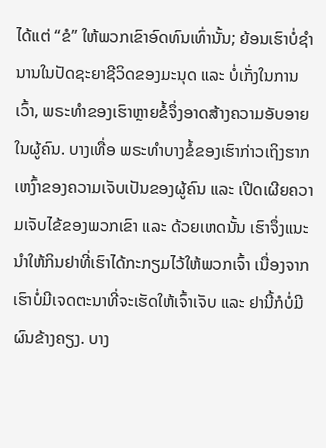ໄດ້ແຕ່ “ຂໍ” ໃຫ້ພວກເຂົາອົດທົນເທົ່ານັ້ນ; ຍ້ອນເຮົາບໍ່ຊໍານານໃນປັດຊະຍາຊີວິດຂອງມະນຸດ ແລະ ບໍ່ເກັ່ງໃນການເວົ້າ, ພຣະທໍາຂອງເຮົາຫຼາຍຂໍ້ຈຶ່ງອາດສ້າງຄວາມອັບອາຍໃນຜູ້ຄົນ. ບາງເທື່ອ ພຣະທໍາບາງຂໍ້ຂອງເຮົາກ່າວເຖິງຮາກເຫງົ້າຂອງຄວາມເຈັບເປັນຂອງຜູ້ຄົນ ແລະ ເປີດເຜີຍຄວາມເຈັບໄຂ້ຂອງພວກເຂົາ ແລະ ດ້ວຍເຫດນັ້ນ ເຮົາຈຶ່ງແນະນໍາໃຫ້ກິນຢາທີ່ເຮົາໄດ້ກະກຽມໄວ້ໃຫ້ພວກເຈົ້າ ເນື່ອງຈາກເຮົາບໍ່ມີເຈດຕະນາທີ່ຈະເຮັດໃຫ້ເຈົ້າເຈັບ ແລະ ຢານີ້ກໍບໍ່ມີຜົນຂ້າງຄຽງ. ບາງ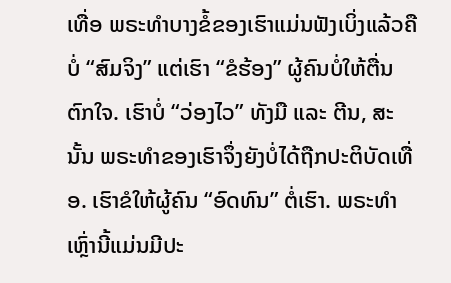ເທື່ອ ພຣະທໍາບາງຂໍ້ຂອງເຮົາແມ່ນຟັງເບິ່ງແລ້ວຄືບໍ່ “ສົມຈິງ” ແຕ່ເຮົາ “ຂໍຮ້ອງ” ຜູ້ຄົນບໍ່ໃຫ້ຕື່ນຕົກໃຈ. ເຮົາບໍ່ “ວ່ອງໄວ” ທັງມື ແລະ ຕີນ, ສະນັ້ນ ພຣະທໍາຂອງເຮົາຈຶ່ງຍັງບໍ່ໄດ້ຖືກປະຕິບັດເທື່ອ. ເຮົາຂໍໃຫ້ຜູ້ຄົນ “ອົດທົນ” ຕໍ່ເຮົາ. ພຣະທໍາເຫຼົ່ານີ້ແມ່ນມີປະ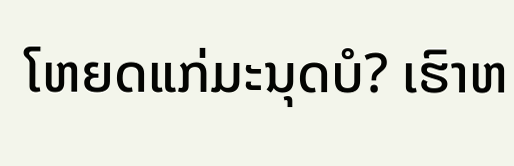ໂຫຍດແກ່ມະນຸດບໍ? ເຮົາຫ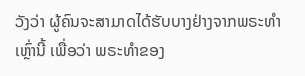ວັງວ່າ ຜູ້ຄົນຈະສາມາດໄດ້ຮັບບາງຢ່າງຈາກພຣະທໍາເຫຼົ່ານີ້ ເພື່ອວ່າ ພຣະທໍາຂອງ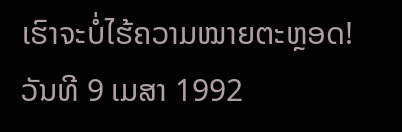ເຮົາຈະບໍ່ໄຮ້ຄວາມໝາຍຕະຫຼອດ!
ວັນທີ 9 ເມສາ 1992